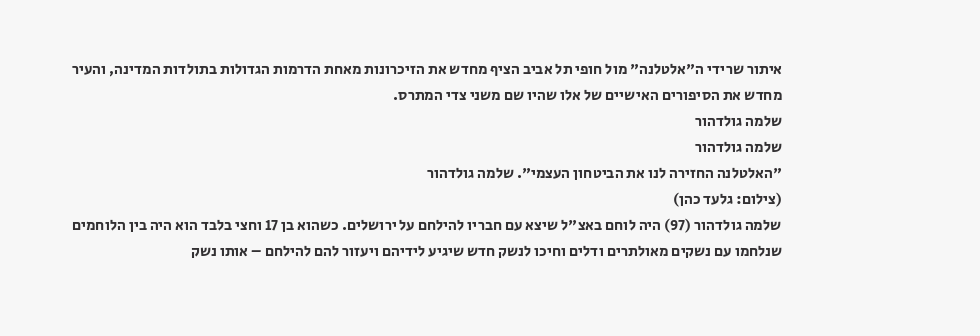איתור שרידי ה"אלטלנה" מול חופי תל אביב הציף מחדש את הזיכרונות מאחת הדרמות הגדולות בתולדות המדינה, והעיר מחדש את הסיפורים האישיים של אלו שהיו שם משני צדי המתרס.
שלמה גולדהור
שלמה גולדהור
"האלטלנה החזירה לנו את הביטחון העצמי". שלמה גולדהור
(צילום: גלעד כהן)
שלמה גולדהור (97) היה לוחם באצ"ל שיצא עם חבריו להילחם על ירושלים. כשהוא בן 17 וחצי בלבד הוא היה בין הלוחמים שנלחמו עם נשקים מאולתרים ודלים וחיכו לנשק חדש שיגיע לידיהם ויעזור להם להילחם – אותו נשק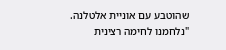שהוטבע עם אוניית אלטלנה.
"נלחמנו לחימה רצינית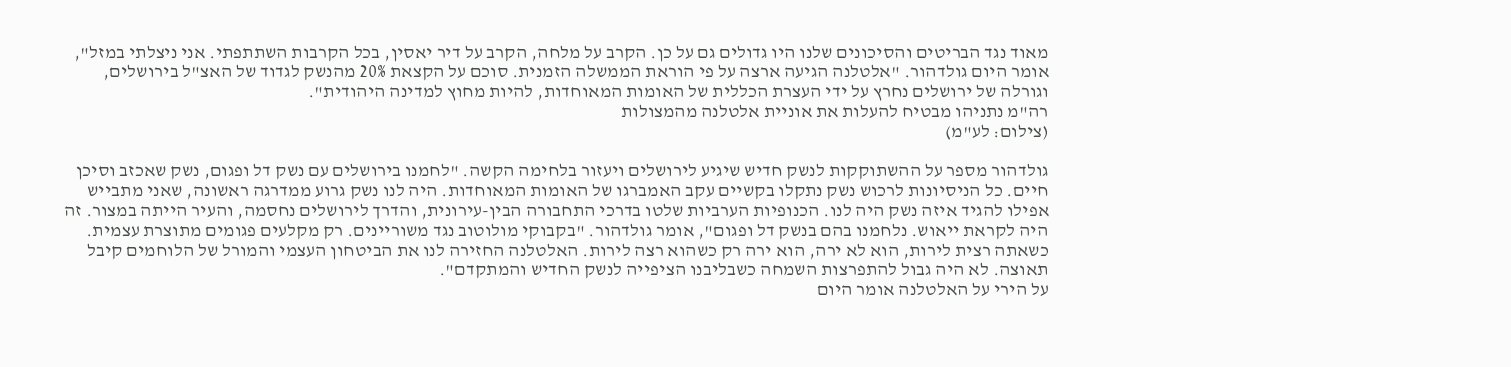מאוד נגד הבריטים והסיכונים שלנו היו גדולים גם על כן. הקרב על מלחה, הקרב על דיר יאסין, בכל הקרבות השתתפתי. אני ניצלתי במזל", אומר היום גולדהור. "אלטלנה הגיעה ארצה על פי הוראת הממשלה הזמנית. סוכם על הקצאת 20% מהנשק לגדוד של האצ"ל בירושלים, וגורלה של ירושלים נחרץ על ידי העצרת הכללית של האומות המאוחדות, להיות מחוץ למדינה היהודית".
רה"מ נתניהו מבטיח להעלות את אוניית אלטלנה מהמצולות
(צילום: לע"מ)

גולדהור מספר על ההשתוקקות לנשק חדיש שיגיע לירושלים ויעזור בלחימה הקשה. "לחמנו בירושלים עם נשק דל ופגום, נשק שאכזב וסיכן חיים. כל הניסיונות לרכוש נשק נתקלו בקשיים עקב האמברגו של האומות המאוחדות. היה לנו נשק גרוע ממדרגה ראשונה, שאני מתבייש אפילו להגיד איזה נשק היה לנו. הכנופיות הערביות שלטו בדרכי התחבורה הבין-עירונית, והדרך לירושלים נחסמה, והעיר הייתה במצור. זה היה לקראת ייאוש. נלחמנו בהם בנשק דל ופגום", אומר גולדהור. "בקבוקי מולוטוב נגד משוריינים. רק מקלעים פגומים מתוצרת עצמית. כשאתה רצית לירות, הוא לא ירה, הוא ירה רק כשהוא רצה לירות. האלטלנה החזירה לנו את הביטחון העצמי והמורל של הלוחמים קיבל תאוצה. לא היה גבול להתפרצות השמחה כשבליבנו הציפייה לנשק החדיש והמתקדם".
על הירי על האלטלנה אומר היום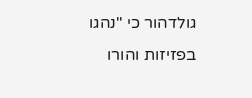גולדהור כי "נהגו בפזיזות והורו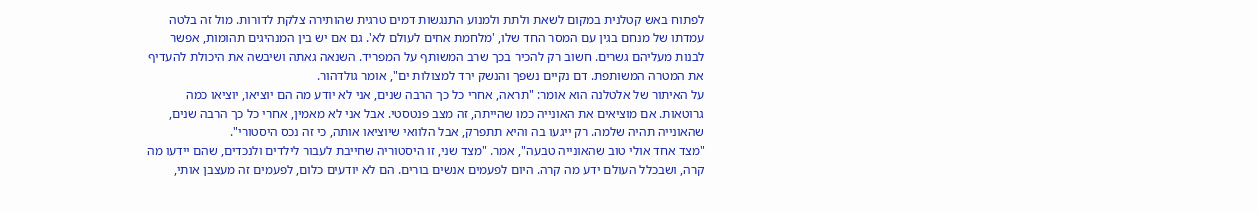לפתוח באש קטלנית במקום לשאת ולתת ולמנוע התנגשות דמים טרגית שהותירה צלקת לדורות. מול זה בלטה עמדתו של מנחם בגין עם המסר החד שלו, 'מלחמת אחים לעולם לא'. גם אם יש בין המנהיגים תהומות, אפשר לבנות מעליהם גשרים. חשוב רק להכיר בכך שרב המשותף על המפריד. השנאה גאתה ושיבשה את היכולת להעדיף את המטרה המשותפת. דם נקיים נשפך והנשק ירד למצולות ים", אומר גולדהור.
על האיתור של אלטלנה הוא אומר: "תראה, אחרי כל כך הרבה שנים, אני לא יודע מה הם יוציאו, יוציאו כמה גרוטאות. אם מוציאים את האונייה כמו שהייתה, זה מצב פנטסטי. אבל אני לא מאמין, אחרי כל כך הרבה שנים, שהאונייה תהיה שלמה. רק ייגעו בה והיא תתפרק, אבל הלוואי שיוציאו אותה, כי זה נכס היסטורי".
"מצד אחד אולי טוב שהאונייה טבעה", אמר. "מצד שני, זו היסטוריה שחייבת לעבור לילדים ולנכדים, שהם יידעו מה קרה, ושבכלל העולם ידע מה קרה. היום לפעמים אנשים בורים. הם לא יודעים כלום, לפעמים זה מעצבן אותי,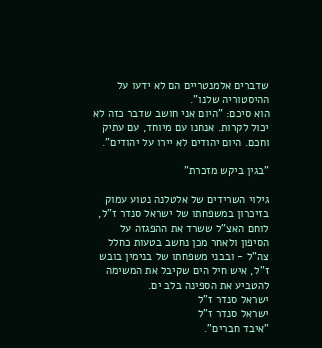שדברים אלמנטריים הם לא ידעו על ההיסטוריה שלנו".
הוא סיכם: "היום אני חושב שדבר כזה לא יכול לקרות. אנחנו עם מיוחד, עם עתיק וחכם. היום יהודים לא יירו על יהודים".

"בגין ביקש מזכרת"

גילוי השרידים של אלטלנה נטוע עמוק בזיכרון במשפחתו של ישראל סנדר ז"ל, לוחם האצ"ל ששרד את ההפגזה על הסיפון ולאחר מכן נחשב בטעות כחלל צה"ל - ובבני משפחתו של בנימין בובש ז"ל, איש חיל הים שקיבל את המשימה להטביע את הספינה בלב ים.
ישראל סנדר ז"ל
ישראל סנדר ז"ל
"איבד חברים".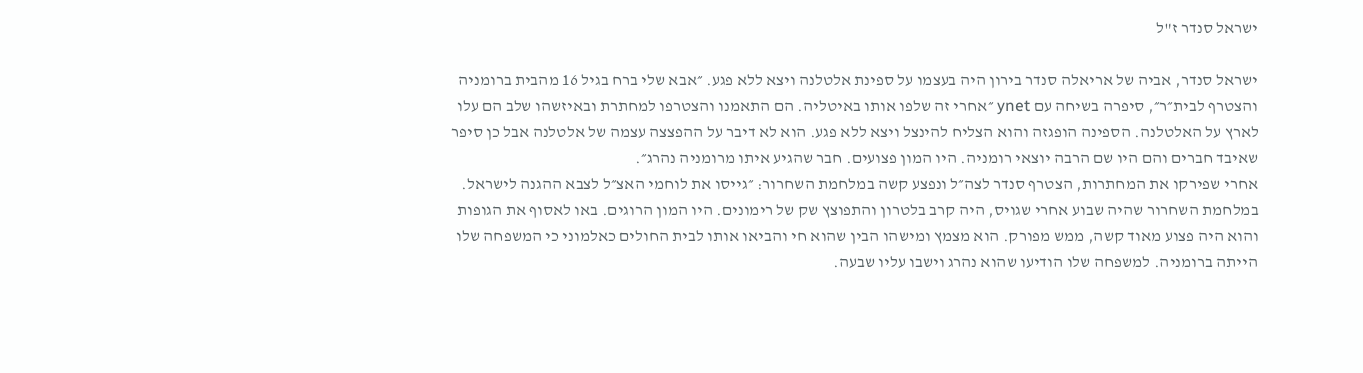ישראל סנדר ז"ל

ישראל סנדר, אביה של אריאלה סנדר בירון היה בעצמו על ספינת אלטלנה ויצא ללא פגע. ״אבא שלי ברח בגיל 16 מהבית ברומניה והצטרף לבית״ר״, סיפרה בשיחה עם ynet ״אחרי זה שלפו אותו באיטליה. הם התאמנו והצטרפו למחתרת ובאיזשהו שלב הם עלו לארץ על האלטלנה. הספינה הופגזה והוא הצליח להינצל ויצא ללא פגע. הוא לא דיבר על ההפצצה עצמה של אלטלנה אבל כן סיפר שאיבד חברים והם היו שם הרבה יוצאי רומניה. היו המון פצועים. חבר שהגיע איתו מרומניה נהרג״.
אחרי שפירקו את המחתרות, הצטרף סנדר לצה״ל ונפצע קשה במלחמת השחרור: ״גייסו את לוחמי האצ״ל לצבא ההגנה לישראל. במלחמת השחרור שהיה שבוע אחרי שגויס, היה קרב בלטרון והתפוצץ שק של רימונים. היו המון הרוגים. באו לאסוף את הגופות והוא היה פצוע מאוד קשה, ממש מפורק. הוא מצמץ ומישהו הבין שהוא חי והביאו אותו לבית החולים כאלמוני כי המשפחה שלו הייתה ברומניה. למשפחה שלו הודיעו שהוא נהרג וישבו עליו שבעה.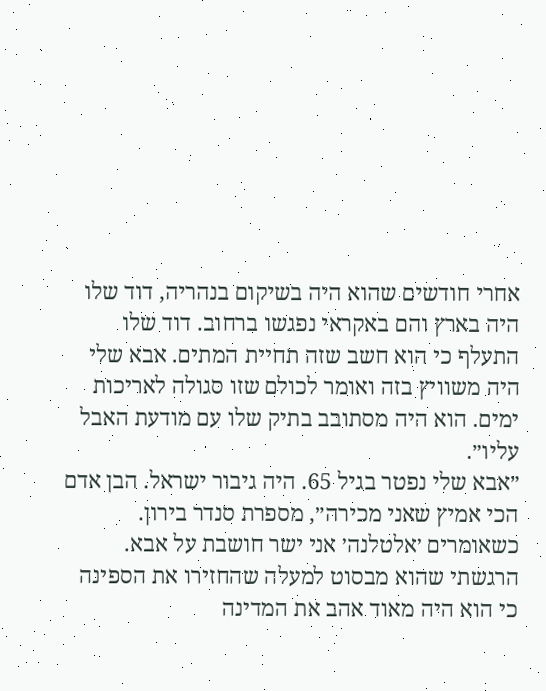אחרי חודשים שהוא היה בשיקום בנהריה, דוד שלו היה בארץ והם באקראי נפגשו ברחוב. דוד שלו התעלף כי הוא חשב שזה תחיית המתים. אבא שלי היה משוויץ בזה ואומר לכולם שזו סגולה לאריכות ימים. הוא היה מסתובב בתיק שלו עם מודעת האבל עליו״.
״אבא שלי נפטר בגיל 65. היה גיבור ישראל. הבן אדם הכי אמיץ שאני מכירה״, מספרת סנדר בירון. כשאומרים ׳אלטלנה׳ אני ישר חושבת על אבא. הרגשתי שהוא מבסוט למעלה שהחזירו את הספינה כי הוא היה מאוד אהב את המדינה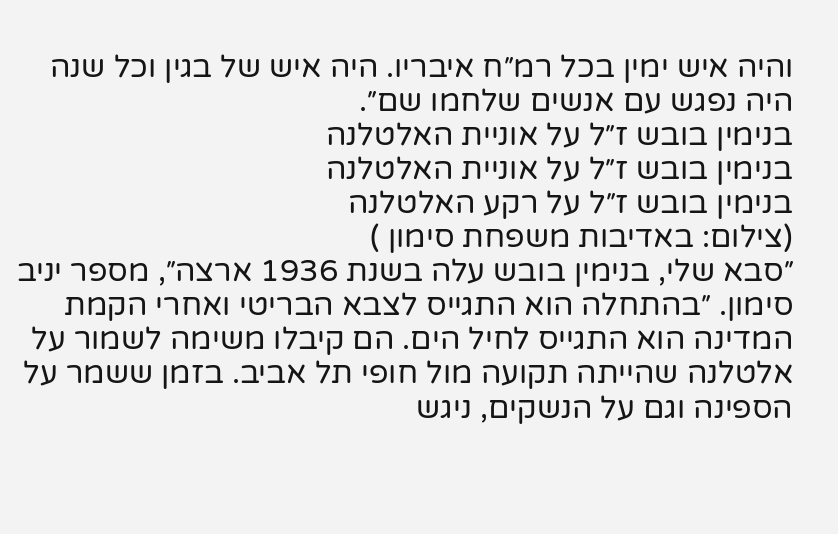והיה איש ימין בכל רמ״ח איבריו. היה איש של בגין וכל שנה היה נפגש עם אנשים שלחמו שם״.
בנימין בובש ז״ל על אוניית האלטלנה
בנימין בובש ז״ל על אוניית האלטלנה
בנימין בובש ז״ל על רקע האלטלנה
(צילום: באדיבות משפחת סימון )
״סבא שלי, בנימין בובש עלה בשנת 1936 ארצה״, מספר יניב סימון. ״בהתחלה הוא התגייס לצבא הבריטי ואחרי הקמת המדינה הוא התגייס לחיל הים. הם קיבלו משימה לשמור על אלטלנה שהייתה תקועה מול חופי תל אביב. בזמן ששמר על הספינה וגם על הנשקים, ניגש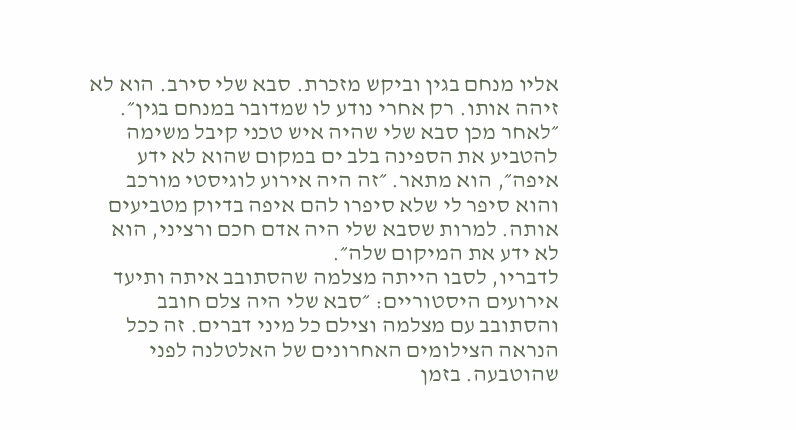אליו מנחם בגין וביקש מזכרת. סבא שלי סירב. הוא לא זיהה אותו. רק אחרי נודע לו שמדובר במנחם בגין״. ״לאחר מכן סבא שלי שהיה איש טכני קיבל משימה להטביע את הספינה בלב ים במקום שהוא לא ידע איפה״, הוא מתאר. ״זה היה אירוע לוגיסטי מורכב והוא סיפר לי שלא סיפרו להם איפה בדיוק מטביעים אותה. למרות שסבא שלי היה אדם חכם ורציני, הוא לא ידע את המיקום שלה״.
לדבריו, לסבו הייתה מצלמה שהסתובב איתה ותיעד אירועים היסטוריים: ״סבא שלי היה צלם חובב והסתובב עם מצלמה וצילם כל מיני דברים. זה ככל הנראה הצילומים האחרונים של האלטלנה לפני שהוטבעה. בזמן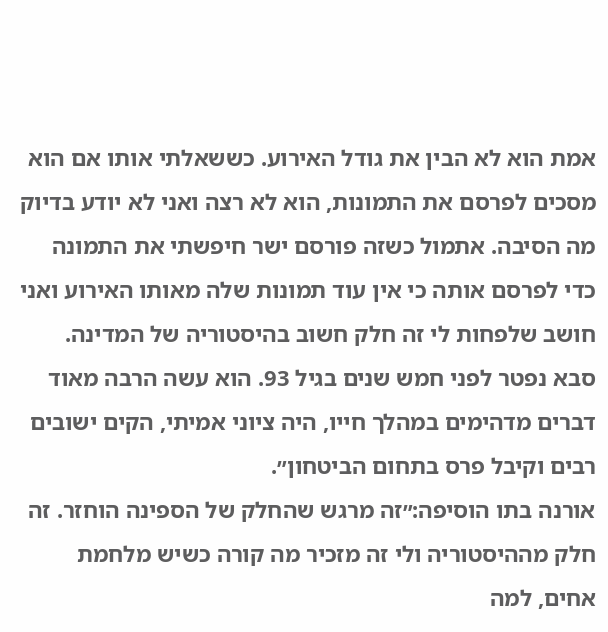אמת הוא לא הבין את גודל האירוע. כששאלתי אותו אם הוא מסכים לפרסם את התמונות, הוא לא רצה ואני לא יודע בדיוק מה הסיבה. אתמול כשזה פורסם ישר חיפשתי את התמונה כדי לפרסם אותה כי אין עוד תמונות שלה מאותו האירוע ואני חושב שלפחות לי זה חלק חשוב בהיסטוריה של המדינה. סבא נפטר לפני חמש שנים בגיל 93. הוא עשה הרבה מאוד דברים מדהימים במהלך חייו, היה ציוני אמיתי, הקים ישובים רבים וקיבל פרס בתחום הביטחון״.
אורנה בתו הוסיפה:״זה מרגש שהחלק של הספינה הוחזר. זה חלק מההיסטוריה ולי זה מזכיר מה קורה כשיש מלחמת אחים, למה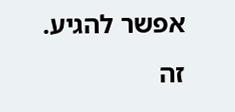אפשר להגיע. זה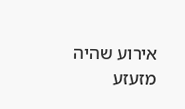אירוע שהיה מזעזע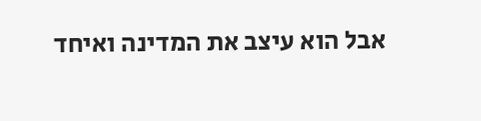אבל הוא עיצב את המדינה ואיחד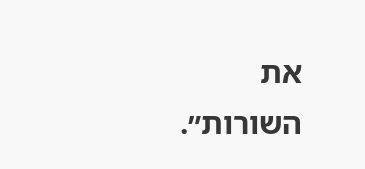את השורות״.